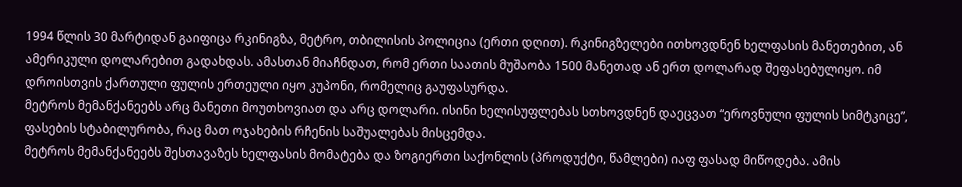1994 წლის 30 მარტიდან გაიფიცა რკინიგზა, მეტრო, თბილისის პოლიცია (ერთი დღით). რკინიგზელები ითხოვდნენ ხელფასის მანეთებით, ან ამერიკული დოლარებით გადახდას. ამასთან მიაჩნდათ, რომ ერთი საათის მუშაობა 1500 მანეთად ან ერთ დოლარად შეფასებულიყო. იმ დროისთვის ქართული ფულის ერთეული იყო კუპონი, რომელიც გაუფასურდა.
მეტროს მემანქანეებს არც მანეთი მოუთხოვიათ და არც დოლარი. ისინი ხელისუფლებას სთხოვდნენ დაეცვათ “ეროვნული ფულის სიმტკიცე”, ფასების სტაბილურობა, რაც მათ ოჯახების რჩენის საშუალებას მისცემდა.
მეტროს მემანქანეებს შესთავაზეს ხელფასის მომატება და ზოგიერთი საქონლის (პროდუქტი, წამლები) იაფ ფასად მიწოდება. ამის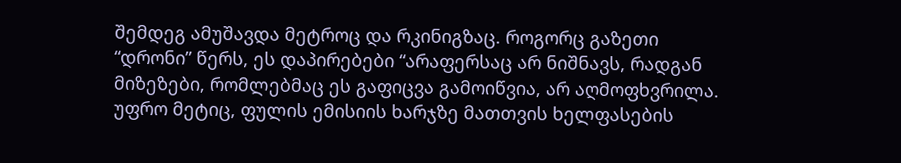შემდეგ ამუშავდა მეტროც და რკინიგზაც. როგორც გაზეთი “დრონი” წერს, ეს დაპირებები “არაფერსაც არ ნიშნავს, რადგან მიზეზები, რომლებმაც ეს გაფიცვა გამოიწვია, არ აღმოფხვრილა. უფრო მეტიც, ფულის ემისიის ხარჯზე მათთვის ხელფასების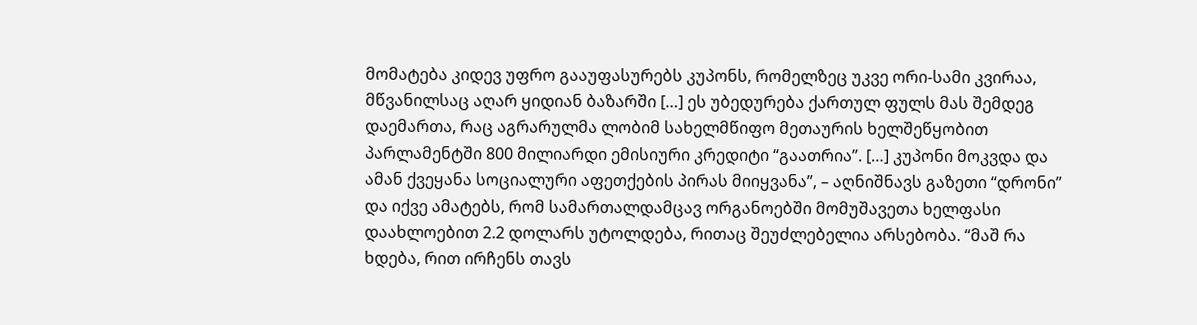მომატება კიდევ უფრო გააუფასურებს კუპონს, რომელზეც უკვე ორი-სამი კვირაა, მწვანილსაც აღარ ყიდიან ბაზარში […] ეს უბედურება ქართულ ფულს მას შემდეგ დაემართა, რაც აგრარულმა ლობიმ სახელმწიფო მეთაურის ხელშეწყობით პარლამენტში 800 მილიარდი ემისიური კრედიტი “გაათრია”. […] კუპონი მოკვდა და ამან ქვეყანა სოციალური აფეთქების პირას მიიყვანა”, – აღნიშნავს გაზეთი “დრონი” და იქვე ამატებს, რომ სამართალდამცავ ორგანოებში მომუშავეთა ხელფასი დაახლოებით 2.2 დოლარს უტოლდება, რითაც შეუძლებელია არსებობა. “მაშ რა ხდება, რით ირჩენს თავს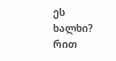ეს ხალხი? რით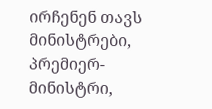ირჩენენ თავს მინისტრები, პრემიერ-მინისტრი,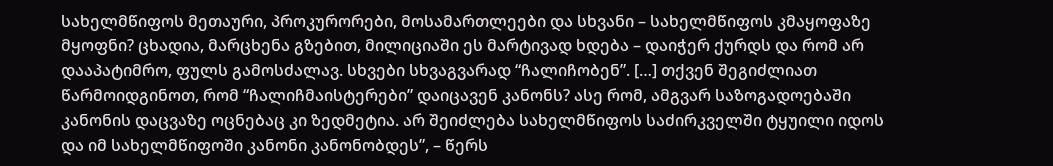სახელმწიფოს მეთაური, პროკურორები, მოსამართლეები და სხვანი – სახელმწიფოს კმაყოფაზე მყოფნი? ცხადია, მარცხენა გზებით, მილიციაში ეს მარტივად ხდება – დაიჭერ ქურდს და რომ არ დააპატიმრო, ფულს გამოსძალავ. სხვები სხვაგვარად “ჩალიჩობენ”. […] თქვენ შეგიძლიათ წარმოიდგინოთ, რომ “ჩალიჩმაისტერები” დაიცავენ კანონს? ასე რომ, ამგვარ საზოგადოებაში კანონის დაცვაზე ოცნებაც კი ზედმეტია. არ შეიძლება სახელმწიფოს საძირკველში ტყუილი იდოს და იმ სახელმწიფოში კანონი კანონობდეს”, – წერს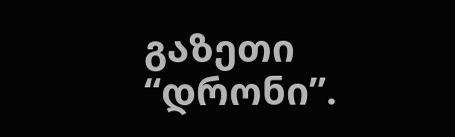გაზეთი “დრონი”.